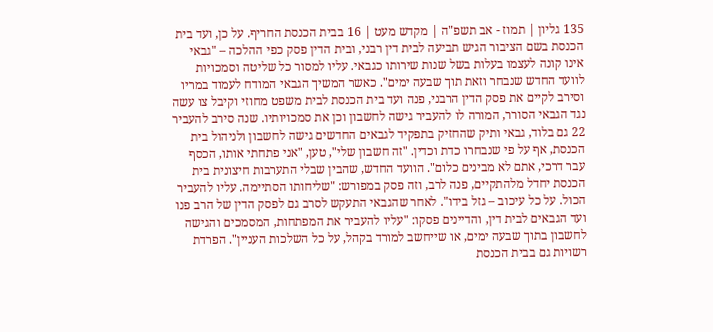135 גליון | תמוז - אב תשפ"ה | מקדש מעט | 16 בבית הכנסת החריף. על כן, ועד בית הכנסת בשם הציבור הגיש תביעה לבית דין רבני, ובית הדין פסק כפי ההלכה – "גבאי אינו קונה לעצמו בעלות בשל שנות שירותו כגבאי. עליו למסור כל שליטה וסמכויות לוועד החדש שנבחר וזאת תוך שבעה ימים". כאשר המשיך הגבאי המודח לעמוד במריו וסירב לקיים את פסק הדין הרבני, פנה ועד בית הכנסת לבית משפט מחוזי וקיבל צו עשה נגד הגבאי הסורר, המורה לו להעביר גישה לחשבון וכן את סמכויותיו. שנה סירב להעביר 22 גם בלוד, גבאי ותיק שהחזיק בתפקיד לגבאים החדשים גישה לחשבון ולניהול בית הכנסת, אף על פי שנבחרו כדת וכדין. "זה חשבון שלי", טען, "אני פתחתי אותו, הכסף עבר דרכי, אתם לא מבינים כלום". הוועד החדש, שהבין שבלי התערבות חיצונית בית הכנסת יחדל מלהתקיים, פנה לרב, וזה פסק במפורש: "שליחותו הסתיימה. עליו להעביר הכול. על כל עיכוב – גזל בידו". לאחר שהגבאי התעקש לסרב גם לפסק הדין של הרב פנו ועד הגבאים לבית דין, והדיינים פסקו: "עליו להעביר את המפתחות, המסמכים והגישה לחשבון בתוך שבעה ימים, או שייחשב למורד בקהל, על כל השלכות העניין". הפרדת רשויות גם בבית הכנסת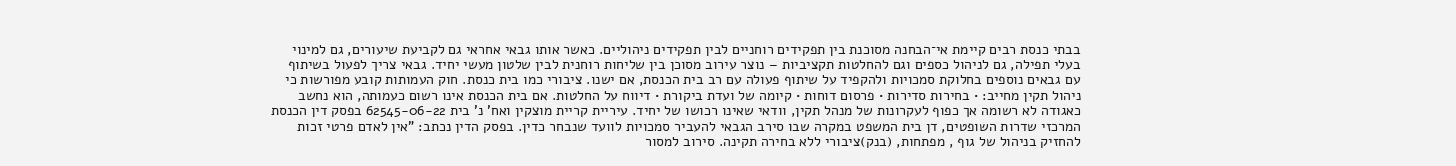בבתי כנסת רבים קיימת אי־הבחנה מסוכנת בין תפקידים רוחניים לבין תפקידים ניהוליים. כאשר אותו גבאי אחראי גם לקביעת שיעורים, גם למינוי בעלי תפילה, גם לניהול כספים וגם להחלטות תקציביות – נוצר עירוב מסוכן בין שליחות רוחנית לבין שלטון מעשי יחיד. גבאי צריך לפעול בשיתוף עם גבאים נוספים בחלוקת סמכויות ולהקפיד על שיתוף פעולה עם רב בית הכנסת, אם ישנו. ציבורי כמו בית כנסת. חוק העמותות קובע מפורשות כי ניהול תקין מחייב: • בחירות סדירות • פרסום דוחות • קיומה של ועדת ביקורת • דיווח על החלטות. אם בית הכנסת אינו רשום כעמותה, הוא נחשב כאגודה לא רשומה אך כפוף לעקרונות של מנהל תקין, וודאי שאינו רכושו של יחיד. עיריית קריית מוצקין ואח' נ' בית 62545-06-22 בפסק דין הכנסת המרכזי שדרות השופטים, דן בית המשפט במקרה שבו סירב הגבאי להעביר סמכויות לוועד שנבחר כדין. בפסק הדין נכתב: "אין לאדם פרטי זכות להחזיק בניהול של גוף , מפתחות, (בנק)ציבורי ללא בחירה תקינה. סירוב למסור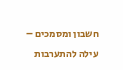חשבון ומסמכים – עילה להתערבות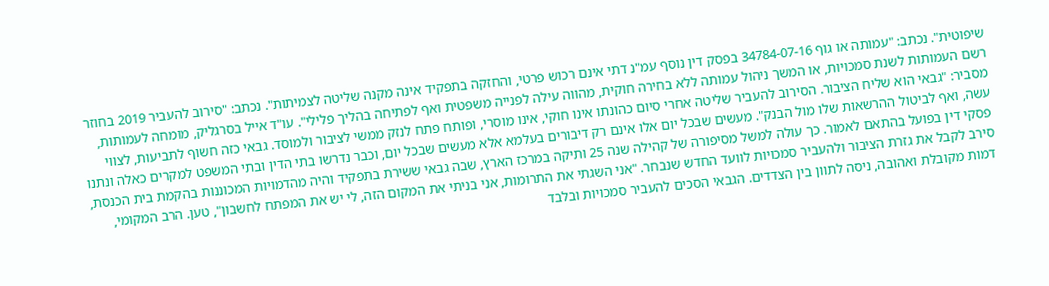שיפוטית". נכתב: "עמותה או גוף 34784-07-16 בפסק דין נוסף עמ"נ דתי אינם רכוש פרטי, והחזקה בתפקיד אינה מקנה שליטה לצמיתות". נכתב: "סירוב להעביר 2019 בחוזר רשם העמותות לשנת סמכויות, או המשך ניהול עמותה ללא בחירה חוקית, מהווה עילה לפנייה משפטית ואף לפתיחה בהליך פלילי". עו"ד אייל בסרגליק, מומחה לעמותות, מסביר: "גבאי הוא שליח הציבור. הסירוב להעביר שליטה אחרי סיום כהונתו אינו חוקי, אינו מוסרי, ופותח פתח לנזק ממשי לציבור ולמוסד. גבאי כזה חשוף לתביעות, לצווי עשה, ואף לביטול ההרשאות שלו מול הבנק". מעשים שבכל יום אלו אינם רק דיבורים בעלמא אלא מעשים שבכל יום, וכבר נדרשו בתי הדין ובתי המשפט למקרים כאלה ונתנו פסקי דין בפועל בהתאם לאמור. כך עולה למשל מסיפורה של קהילה שנה 25 ותיקה במרכז הארץ, שבה גבאי ששירת בתפקיד והיה מהדמויות המכוננות בהקמת בית הכנסת, סירב לקבל את גזרת הציבור ולהעביר סמכויות לוועד החדש שנבחר. "אני השגתי את התרומות, אני בניתי את המקום הזה, לי יש את המפתח לחשבון", טען. הרב המקומי, דמות מקובלת ואהובה, ניסה לתוון בין הצדדים. הגבאי הסכים להעביר סמכויות ובלבד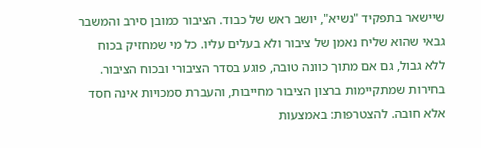שיישאר בתפקיד "נשיא", יושב ראש של כבוד. הציבור כמובן סירב והמשבר גבאי שהוא שליח נאמן של ציבור ולא בעלים עליו. כל מי שמחזיק בכוח ללא גבול, גם אם מתוך כוונה טובה, פוגע בסדר הציבורי ובכוח הציבור. בחירות שמתקיימות ברצון הציבור מחייבות, והעברת סמכויות אינה חסד אלא חובה. להצטרפות: באמצעות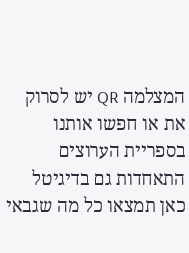המצלמה QR יש לסרוק את או חפשו אותנו בספריית הערוצים התאחדות גם בדיגיטל כאן תמצאו כל מה שגבאי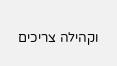וקהילה צריכים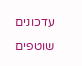עדכונים שוטפים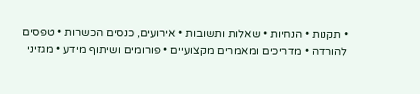• תקנות • הנחיות • שאלות ותשובות • אירועים, כנסים הכשרות • טפסים להורדה • מדריכים ומאמרים מקצועיים • פורומים ושיתוף מידע • מגזיני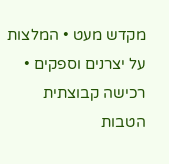מקדש מעט • המלצות על יצרנים וספקים • רכישה קבוצתית הטבות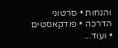והנחות • סרטוני הדרכה • פודקאסטים • ועוד...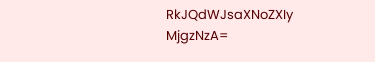RkJQdWJsaXNoZXIy MjgzNzA=